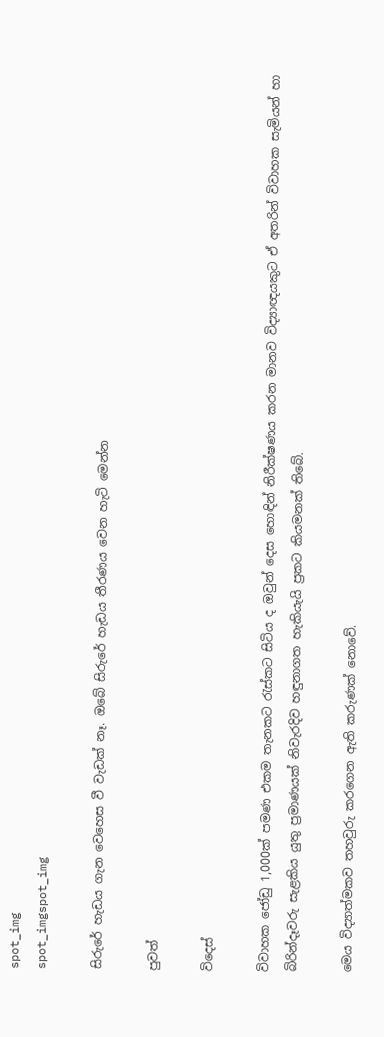spot_img
spot_imgspot_img

සිරුරේ හැඩය ගැන වෙහෙස වී වැඩක් නෑ. ඔබේ සිරුරේ හැඩය තීරණය වෙන හැටි මෙන්න

පුවත්

විදෙස්

විවාහක ජෝඩු 1,000ක් පමණ එකම තැනකට රැස්කට සිටිය ද ඔවුන් දෙස හොඳින් නිරීක්ෂණය කරන මානව විද්‍යාඥයකුට ඒ අතරින් විවාහක සැමියන් හා බිරින්දෑවරු සැළකිය යුතු ප්‍රමාණයක් නිවැරදිව හඳුනාගත හැකියැයි ප්‍රකට කියමනක් තිබේ.

මෙය විද්‍යාත්මකව තහවුරු කරගෙන ඇති කරුණක් නොවේ.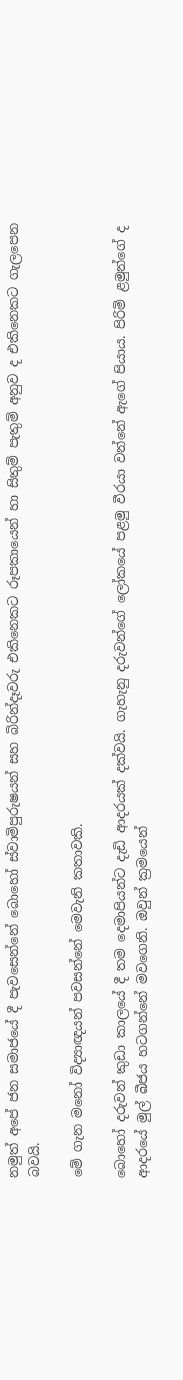නමුත් අපේ ජන සමාජයේ දී පැවසෙන්නේ බොහෝ ස්වාමිපුරුෂයන් සහ බිරින්දෑවරු එකිනෙකට රූපකායෙන් හා සිතුම් පැතුම් අනුව ද එකිනෙකට ගැලපෙන බවයි.

මේ ගැන මනෝ විද්‍යාඥයන් පවසන්නේ මෙවැනි කතාවකි.

බොහෝ දරුවන් කුඩා කාලයේ දී තම දෙමාපියන්ට දැඩි ආදරයක් දක්වයි. ගැහැනු දරුවන්ගේ ලෝකයේ පළමු වීරයා වන්නේ ඇගේ පියාය. පිරිමි ළමුන්ගේ ද ආදරයේ මුල් බීජය හටගන්නේ මවගෙනි. ඔවුන් ක්‍රමයෙන්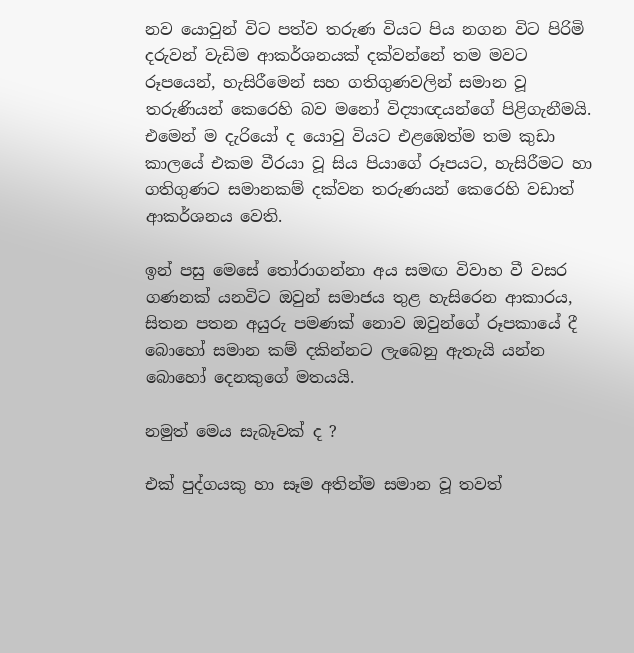නව යොවුන් විට පත්ව තරුණ වියට පිය නගන විට පිරිමි දරුවන් වැඩිම ආකර්ශනයක් දක්වන්නේ තම මවට රූපයෙන්, හැසිරීමෙන් සහ ගතිගුණවලින් සමාන වූ තරුණියන් කෙරෙහි බව මනෝ විද්‍යාඥයන්ගේ පිළිගැනීමයි. එමෙන් ම දැරියෝ ද යොවු වියට එළඹෙත්ම තම කුඩා කාලයේ එකම වීරයා වූ සිය පියාගේ රූපයට, හැසිරීමට හා ගතිගුණට සමානකම් දක්වන තරුණයන් කෙරෙහි වඩාත් ආකර්ශනය වෙති.

ඉන් පසු මෙසේ තෝරාගන්නා අය සමඟ විවාහ වී වසර ගණනක් යනවිට ඔවුන් සමාජය තුළ හැසිරෙන ආකාරය, සිතන පතන අයුරු පමණක් නොව ඔවුන්ගේ රූපකායේ දී බොහෝ සමාන කම් දකින්නට ලැබෙනු ඇතැයි යන්න බොහෝ දෙනකුගේ මතයයි.

නමුත් මෙය සැබෑවක් ද ?

එක් පුද්ගයකු හා සෑම අතින්ම සමාන වූ තවත්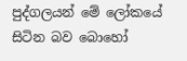පුද්ගලයන් මේ ලෝකයේ සිටින බව බොහෝ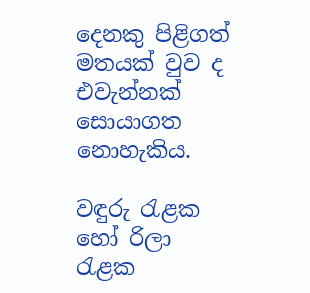දෙනකු පිළිගත් මතයක් වුව ද එවැන්නක් සොයාගත නොහැකිය.

වඳුරු රැළක හෝ රිලා රැළක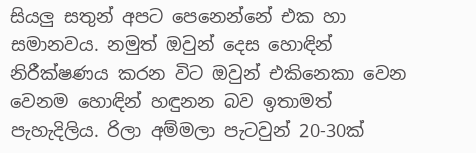සියලු සතුන් අපට පෙනෙන්නේ එක හා සමානවය. නමුත් ඔවුන් දෙස හොඳින් නිරීක්ෂණය කරන විට ඔවුන් එකිනෙකා වෙන වෙනම හොඳින් හඳුනන බව ඉතාමත් පැහැදිලිය. රිලා අම්මලා පැටවුන් 20-30ක්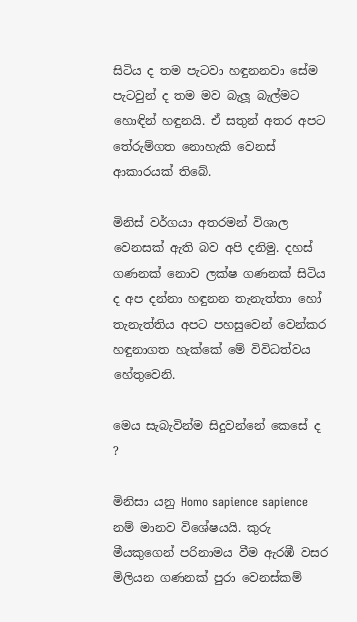සිටිය ද තම පැටවා හඳුනනවා සේම පැටවුන් ද තම මව බැලූ බැල්මට හොඳින් හඳුනයි. ඒ සතුන් අතර අපට තේරුම්ගත නොහැකි වෙනස් ආකාරයක් තිබේ.

මිනිස් වර්ගයා අතරමන් විශාල වෙනසක් ඇති බව අපි දනිමු. දහස් ගණනක් නොව ලක්ෂ ගණනක් සිටිය ද අප දන්නා හඳුනන තැනැත්තා හෝ තැනැත්තිය අපට පහසුවෙන් වෙන්කර හඳුනාගත හැක්කේ මේ විවිධත්වය හේතුවෙනි.

මෙය සැබැවින්ම සිදුවන්නේ කෙසේ ද ?

මිනිසා යනු Homo sapience sapience  නම් මානව විශේෂයයි. කුරු මීයකුගෙන් පරිනාමය වීම ඇරඹී වසර මිලියන ගණනක් පුරා වෙනස්කම්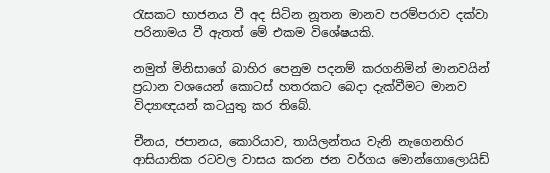රැසකට භාජනය වී අද සිටින නූතන මානව පරම්පරාව දක්වා පරිනාමය වී ඇතත් මේ එකම විශේෂයකි.

නමුත් මිනිසාගේ බාහිර පෙනුම පදනම් කරගනිමින් මානවයින් ප්‍රධාන වශයෙන් කොටස් හතරකට බෙදා දැක්වීමට මානව විද්‍යාඥයන් කටයුතු කර තිබේ.

චීනය, ජපානය, කොරියාව, තායිලන්තය වැනි නැගෙනහිර ආසියාතික රටවල වාසය කරන ජන වර්ගය මොන්ගොලොයිඩ්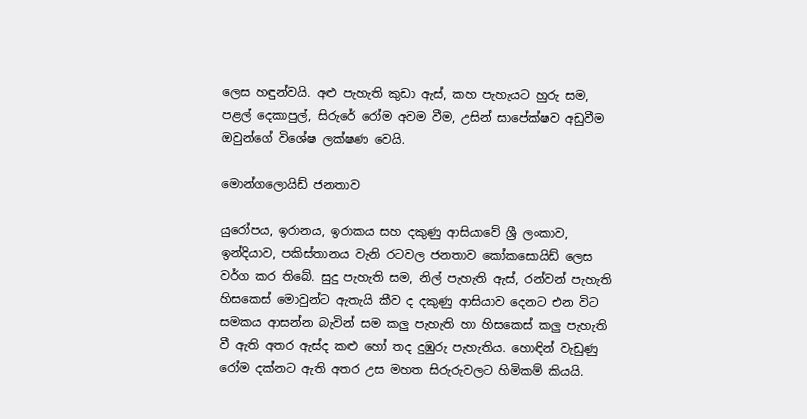ලෙස හඳුන්වයි. අළු පැහැති කුඩා ඇස්, කහ පැහැයට හුරු සම, පළල් දෙකාපුල්, සිරුරේ රෝම අවම වීම, උසින් සාපේක්ෂව අඩුවීම ඔවුන්ගේ විශේෂ ලක්ෂණ වෙයි.

මොන්ගලොයිඩ් ජනතාව

යුරෝපය, ඉරානය, ඉරාකය සහ දකුණු ආසියාවේ ශ්‍රී ලංකාව, ඉන්දියාව, පකිස්තානය වැනි රටවල ජනතාව කෝකසොයිඩ් ලෙස වර්ග කර තිබේ. සුදු පැහැති සම, නිල් පැහැති ඇස්, රන්වන් පැහැති හිසකෙස් මොවුන්ට ඇතැයි කීව ද දකුණු ආසියාව දෙනට එන විට සමකය ආසන්න බැවින් සම කලු පැහැති හා හිසකෙස් කලු පැහැති වී ඇති අතර ඇස්ද කළු හෝ තද දුඹුරු පැහැතිය. හොඳින් වැඩුණු රෝම දක්නට ඇති අතර උස මහත සිරුරුවලට හිමිකම් කියයි.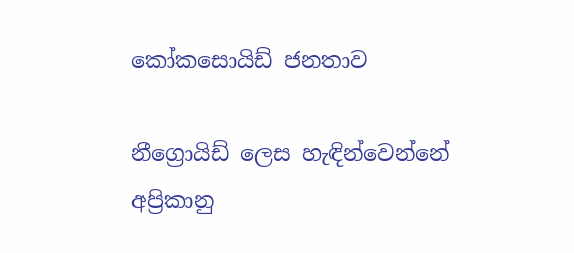කෝකසොයිඩ් ජනතාව

නීග්‍රොයිඩ් ලෙස හැඳින්වෙන්නේ අප්‍රිකානු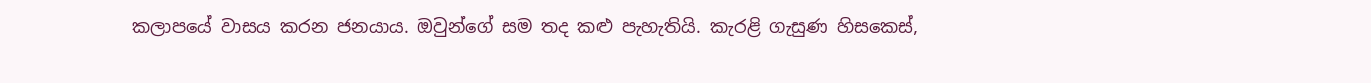කලාපයේ වාසය කරන ජනයාය. ඔවුන්ගේ සම තද කළු පැහැතියි. කැරළි ගැසුණ හිසකෙස්,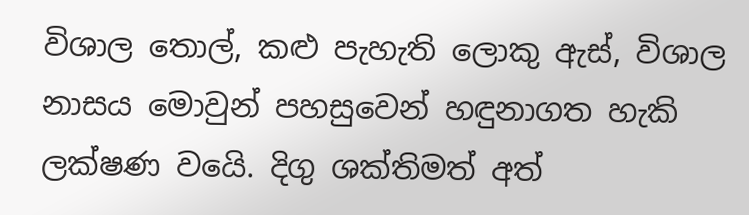විශාල තොල්, කළු පැහැති ලොකු ඇස්, විශාල නාසය මොවුන් පහසුවෙන් හඳුනාගත හැකි ලක්ෂණ වයෙි. දිගු ශක්තිමත් අත්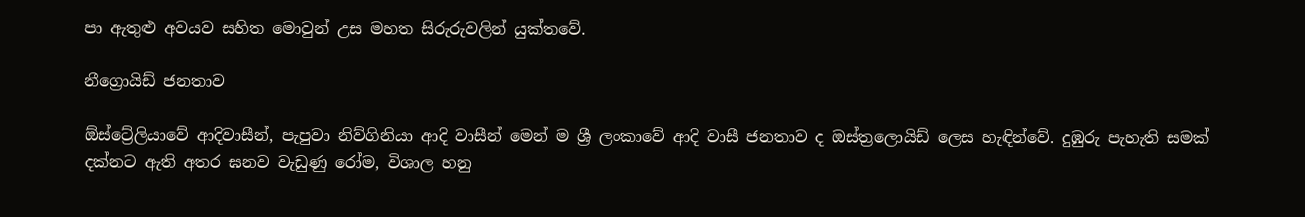පා ඇතුළු අවයව සහිත මොවුන් උස මහත සිරුරුවලින් යුක්තවේ.

නීග්‍රොයිඩ් ජනතාව

ඕස්ට්‍රේලියාවේ ආදිවාසීන්, පැපුවා නිව්ගිනියා ආදි වාසීන් මෙන් ම ශ්‍රී ලංකාවේ ආදි වාසී ජනතාව ද ඔස්ත්‍රලොයිඩ් ලෙස හැඳින්වේ. දුඹුරු පැහැති සමක් දක්නට ඇති අතර ඝනව වැඩුණු රෝම, විශාල හනු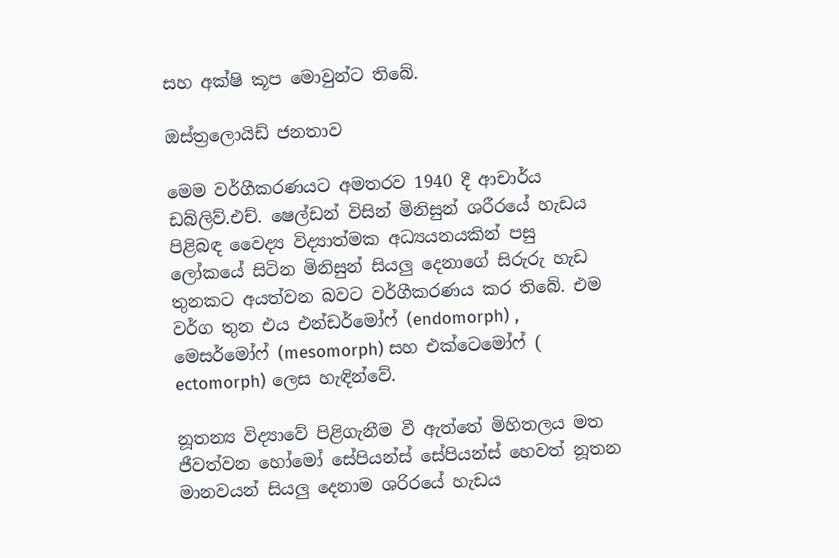සහ අක්ෂි කූප මොවුන්ට තිබේ.

ඔස්‍ත්‍රලොයිඩ් ජනතාව

මෙම වර්ගීකරණයට අමතරව 1940 දී ආචාර්ය ඩබ්ලිව්.එච්. ෂෙල්ඩන් විසින් මිනිසුන් ශරීරයේ හැඩය පිළිබඳ වෛද්‍ය විද්‍යාත්මක අධ්‍යයනයකින් පසු ලෝකයේ සිටින මිනිසුන් සියලු දෙනාගේ සිරුරු හැඩ තුනකට අයත්වන බවට වර්ගීකරණය කර තිබේ. එම වර්ග තුන එය එන්ඩර්මෝෆ් (endomorph) , මෙසර්මෝෆ් (mesomorph) සහ එක්ටෙමෝෆ් ( ectomorph) ලෙස හැඳින්වේ.

නූතන්‍ය විද්‍යාවේ පිළිගැනීම වී ඇත්තේ මිහිතලය මත ජීවත්වන හෝමෝ සේපියන්ස් සේපියන්ස් හෙවත් නූතන මානවයන් සියලු දෙනාම ශරිරයේ හැඩය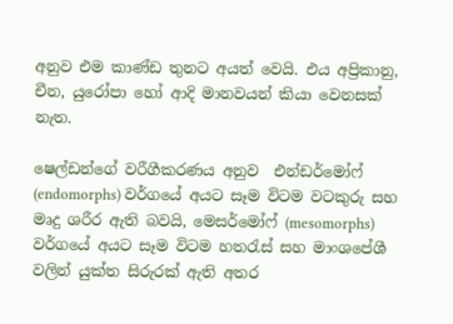අනුව එම කාණ්ඩ තුනට අයත් වෙයි. එය අප්‍රිකානු, චීන, යුරෝපා හෝ ආදි මානවයන් කියා වෙනසක් නැත.

ෂෙල්ඩන්ගේ වරීගීකරණය අනුව  එන්ඩර්මෝෆ් (endomorphs) වර්ගයේ අයට සෑම විටම වටකුරු සහ මෘදු ශරීර ඇති බවයි, මෙසර්මෝෆ් (mesomorphs) වර්ගයේ අයට සෑම විටම හතරැස් සහ මාංශපේශී වලින් යුක්ත සිරුරක් ඇති අතර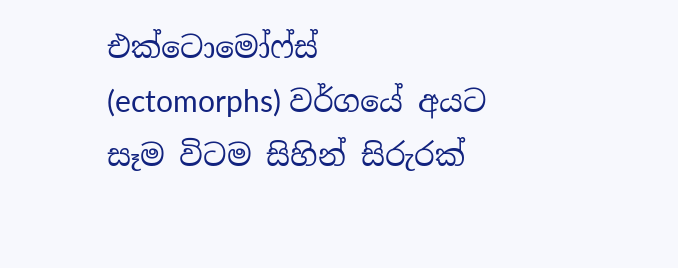එක්ටොමෝ‍ෆ්ස් (ectomorphs) වර්ගයේ අයට සෑම විටම සිහින් සිරුරක්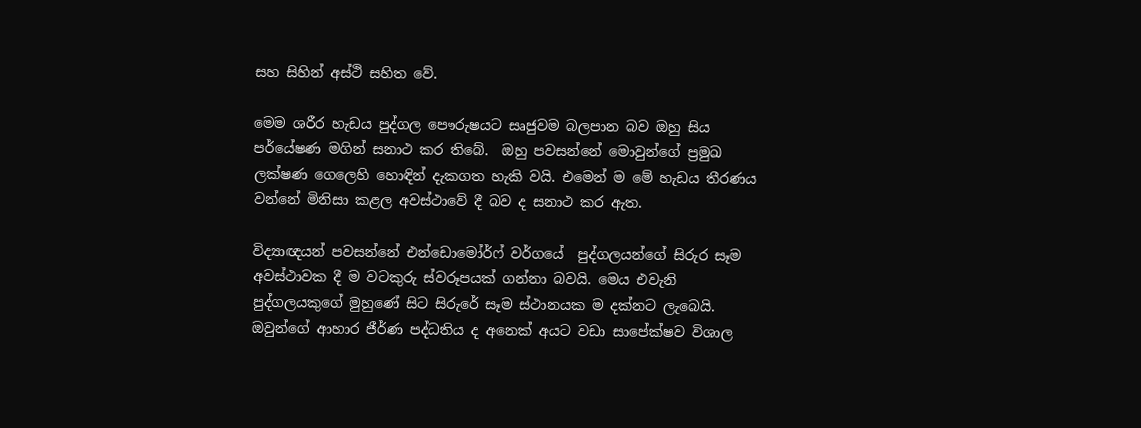සහ සිහින් අස්ථි සහිත වේ.

මෙම ශරීර හැඩය පුද්ගල පෞරුෂයට සෘජුවම බලපාන බව ඔහු සිය පර්යේෂණ මගින් සනාථ කර තිබේ.  ඔහු පවසන්නේ මොවුන්ගේ ප්‍රමුඛ ලක්ෂණ ගෙලෙහි හොඳින් දැකගත හැකි වයි. එමෙන් ම මේ හැඩය තීරණය වන්නේ මිනිසා කළල අවස්ථාවේ දී බව ද සනාථ කර ඇත.

විද්‍යාඥයන් පවසන්නේ එන්ඩොමෝර්ෆ් වර්ගයේ  පුද්ගලයන්ගේ සිරුර සෑම අවස්ථාවක දී ම වටකුරු ස්වරූපයක් ගන්නා බවයි. මෙය එවැනි පුද්ගලයකුගේ මුහුණේ සිට සිරුරේ සෑම ස්ථානයක ම දක්නට ලැබෙයි. ඔවුන්ගේ ආහාර ජීර්ණ පද්ධතිය ද අනෙක් අයට වඩා සාපේක්ෂව විශාල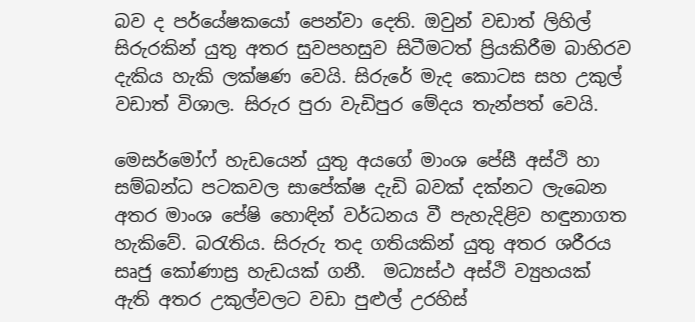බව ද පර්යේෂකයෝ‍ පෙන්වා දෙති. ඔවුන් වඩාත් ලිහිල් සිරුරකින් යුතු අතර සුවපහසුව සිටීමටත් ප්‍රියකිරීම බාහි‍රව දැකිය හැකි ලක්ෂණ වෙයි. සිරුරේ මැද කොටස සහ උකුල් වඩාත් විශාල. සිරුර පුරා වැඩිපුර මේදය තැන්පත් වෙයි.

මෙසර්මෝෆ් හැඩයෙන් යුතු අයගේ මාංශ පේසී අස්ථි හා සම්බන්ධ පටකවල සාපේක්ෂ දැඩි බවක් දක්නට ලැබෙන අතර මාංශ පේෂි හොඳින් වර්ධනය වී පැහැදිළිව හඳුනාගත හැකිවේ. බරැතිය. සිරුරු තද ගතියකින් යුතු අතර ශරීරය සෘජු කෝණාස්‍ර හැඩයක් ගනී.  මධ්‍යස්ථ අස්ථි ව්‍යුහයක් ඇති අතර උකුල්වලට වඩා පුළුල් උරහිස්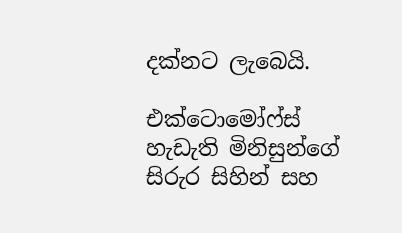දක්නට ලැබෙයි.

එක්ටොමෝෆ්ස් හැඩැති මිනිසුන්ගේ සිරුර සිහින් සහ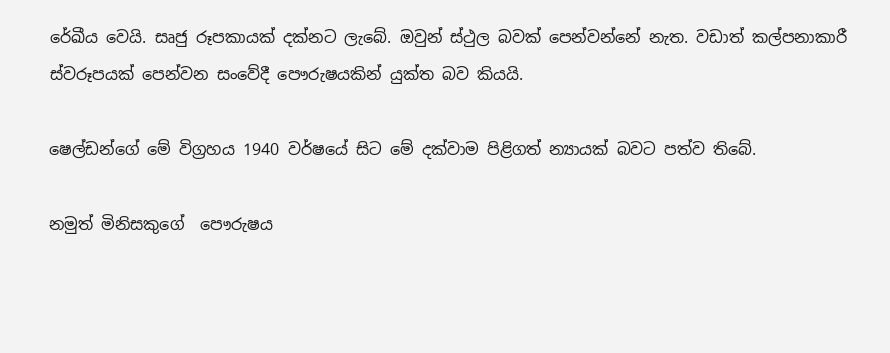රේඛීය වෙයි. සෘජු රූපකායක් දක්නට ලැබේ. ඔවුන් ස්ථුල බවක් පෙන්වන්නේ නැත. වඩාත් කල්පනාකාරී ස්වරූපයක් පෙන්වන සංවේදී පෞරුෂයකින් යුක්ත බව කියයි.

ෂෙල්ඩන්ගේ මේ විග්‍රහය 1940 වර්ෂයේ සිට මේ දක්වාම පිළිගත් න්‍යායක් බවට පත්ව තිබේ.

නමුත් මිනිසකුගේ  පෞරුෂය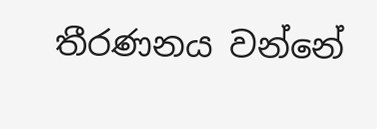තීරණනය වන්නේ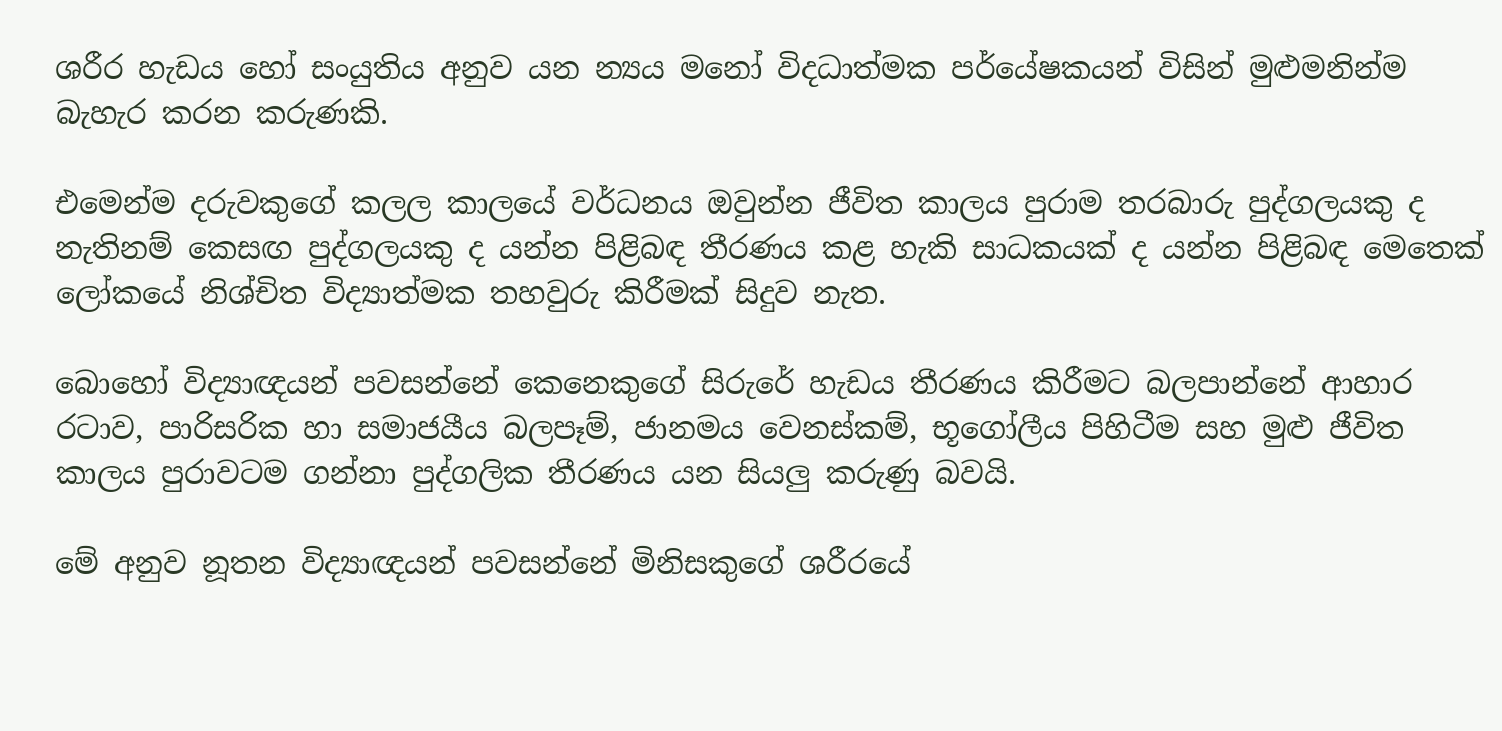ශරීර හැඩය හෝ සංයුතිය අනුව යන න්‍යය මනෝ විදධාත්මක පර්යේෂකයන් විසින් මුළුමනින්ම බැහැර කරන කරුණකි.

එමෙන්ම දරුවකුගේ කලල කාලයේ වර්ධනය ඔවුන්න ජීවිත කාලය පුරාම තරබාරු පුද්ගලයකු ද නැතිනම් කෙ‍සඟ පුද්ගලයකු ද යන්න පිළිබඳ තීරණය කළ හැකි සාධකයක් ද යන්න පිළිබඳ මෙතෙක් ලෝකයේ නිශ්චිත විද්‍යාත්මක තහවුරු කිරීමක් සිදුව නැත.

බොහෝ විද්‍යාඥයන් පවසන්නේ කෙනෙකුගේ සිරුරේ හැඩය තීරණය කිරීමට බලපාන්නේ ආහාර රටාව, පාරිසරික හා සමාජයීය බලපෑම්, ජානමය වෙනස්කම්, භූගෝලීය පිහිටීම සහ මුළු ජීවිත කාලය පුරාවටම ගන්නා පුද්ගලික තීරණය යන සියලු කරුණු බවයි.

මේ අනුව නූතන විද්‍යාඥයන් පවසන්නේ මිනිසකුගේ ශරීරයේ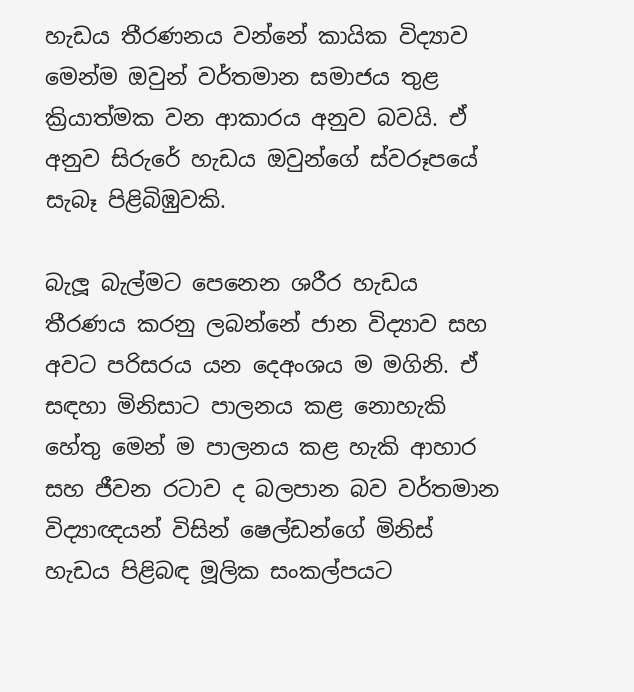හැඩය තීරණනය වන්නේ කායික විද්‍යාව මෙන්ම ඔවුන් වර්තමාන සමාජය තුළ ක්‍රියාත්මක වන ආකාරය අනුව බවයි. ඒ අනුව සිරුරේ හැඩය ඔවුන්ගේ ස්වරූපයේ සැබෑ පිළිබිඹුවකි.

බැලූ බැල්මට පෙනෙන ශරීර හැඩය තීරණය කරනු ලබන්නේ ජාන විද්‍යාව සහ අවට පරිසරය යන දෙඅංශය ම මගිනි. ඒ සඳහා මිනිසාට පාලනය කළ නොහැකි හේතු මෙන් ම පාලනය කළ හැකි ආහාර සහ ජීවන රටාව ද බලපාන බව වර්තමාන විද්‍යාඥයන් විසින් ෂෙල්ඩන්ගේ මිනිස් හැඩය පිළිබඳ මූලික සංකල්පයට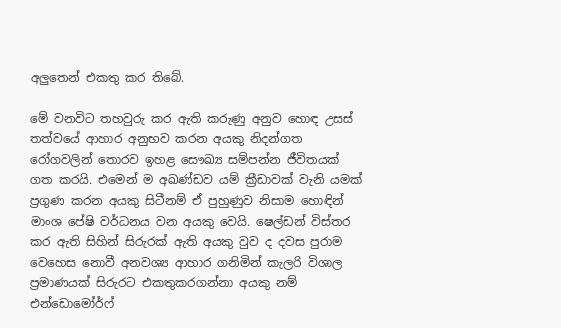අලුතෙන් එකතු කර තිබේ.

මේ වනවිට තහවුරු කර ඇති කරුණු අනුව හොඳ උසස් තත්වයේ ආහාර අනුභව කරන අයකු නිදන්ගත රෝගවලින් තොරව ඉහළ සෞඛ්‍ය සම්පන්න ජීවිතයක් ගත කරයි. එමෙන් ම අඛණ්ඩව යම් ක්‍රීඩාවක් වැනි යමක් ප්‍රගුණ කරන අයකු සිටීනම් ඒ පුහුණුව නිසාම හොඳින් මාංශ පේෂි වර්ධනය වන අයකු වෙයි. ෂෙල්ඩන් විස්තර කර ඇති සිහින් සිරුරක් ඇති අයකු වුව ද දවස පුරාම වෙහෙස නොවී අනවශ්‍ය ආහාර ගනිමින් කැලරි විශාල ප්‍රමාණයක් සිරුරට එකතුකරගන්නා අයකු නම් එන්ඩොමෝර්ෆ්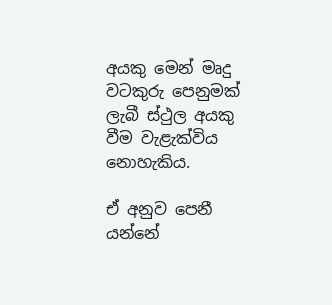අයකු මෙන් මෘදු වටකුරු පෙනුමක් ලැබී ස්ථුල අයකු වීම වැළැක්විය නොහැකිය.

ඒ අනුව පෙනී යන්නේ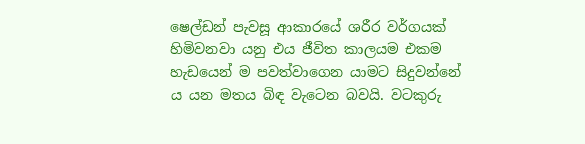ෂෙල්ඩන් පැවසූ ආකාරයේ ශරීර වර්ගයක් හිමිවනවා යනු එය ජීවිත කාලයම එකම හැඩයෙන් ම පවත්වාගෙන යාමට සිදුවන්නේ ය යන මතය බිඳ වැටෙන බවයි. වටකුරු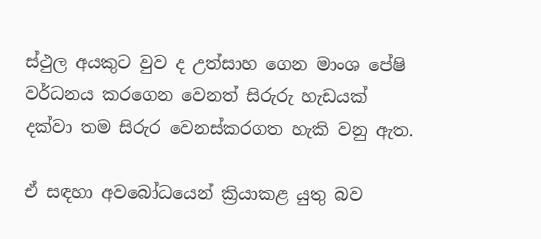ස්ථුල අයකුට වුව ද උත්සාහ ගෙන මාංශ පේෂි වර්ධනය කරගෙන වෙනත් සිරුරු හැඩයක් දක්වා තම සිරුර වෙනස්කරගත හැකි වනු ඇත.

ඒ සඳහා අවබෝධයෙන් ක්‍රියාකළ යුතු බව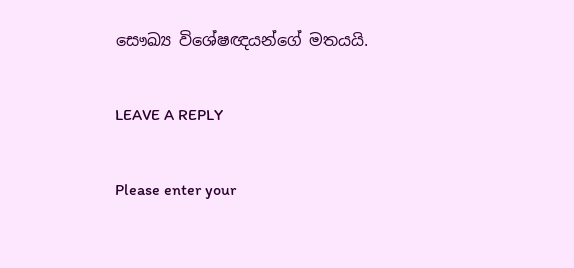සෞඛ්‍ය විශේෂඥයන්ගේ මතයයි.

LEAVE A REPLY

Please enter your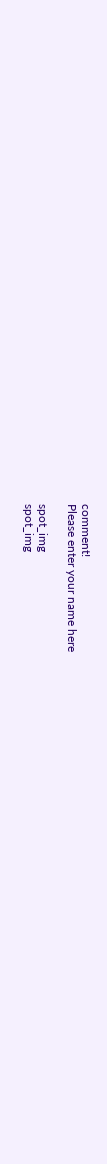comment!
Please enter your name here

spot_img
spot_img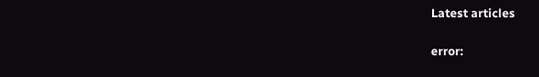Latest articles

error: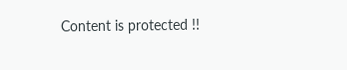Content is protected !!